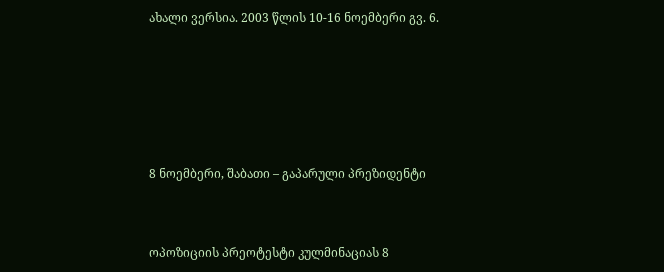ახალი ვერსია. 2003 წლის 10-16 ნოემბერი გვ. 6.







8 ნოემბერი, შაბათი – გაპარული პრეზიდენტი



ოპოზიციის პრეოტესტი კულმინაციას 8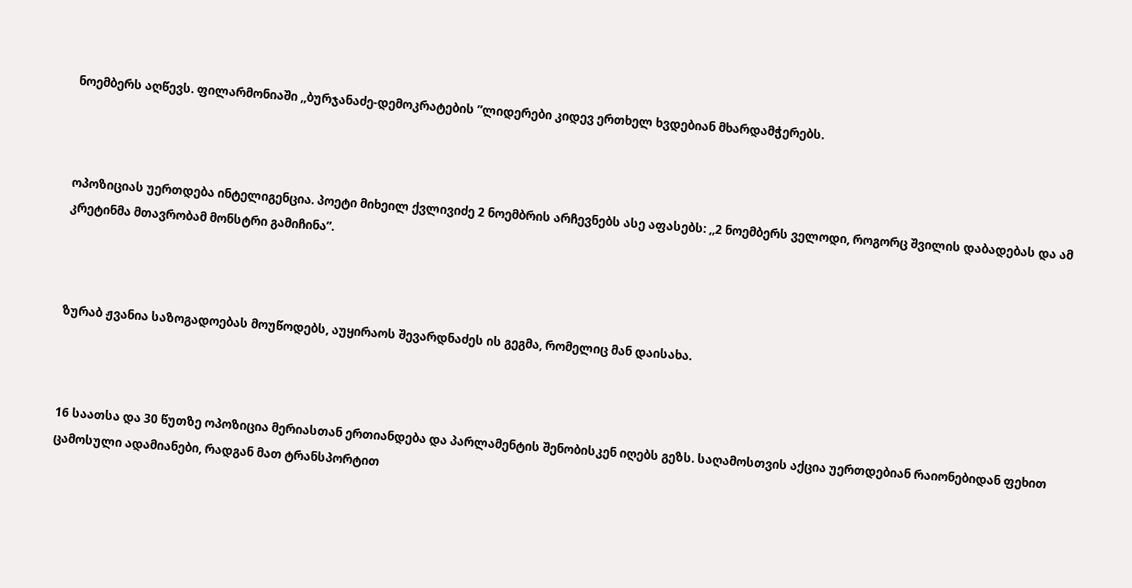ნოემბერს აღწევს. ფილარმონიაში ,,ბურჯანაძე-დემოკრატების ”ლიდერები კიდევ ერთხელ ხვდებიან მხარდამჭერებს.



ოპოზიციას უერთდება ინტელიგენცია. პოეტი მიხეილ ქვლივიძე 2 ნოემბრის არჩევნებს ასე აფასებს: ,,2 ნოემბერს ველოდი, როგორც შვილის დაბადებას და ამ კრეტინმა მთავრობამ მონსტრი გამიჩინა”.



ზურაბ ჟვანია საზოგადოებას მოუწოდებს, აუყირაოს შევარდნაძეს ის გეგმა, რომელიც მან დაისახა.



16 საათსა და 30 წუთზე ოპოზიცია მერიასთან ერთიანდება და პარლამენტის შენობისკენ იღებს გეზს. საღამოსთვის აქცია უერთდებიან რაიონებიდან ფეხით ცამოსული ადამიანები, რადგან მათ ტრანსპორტით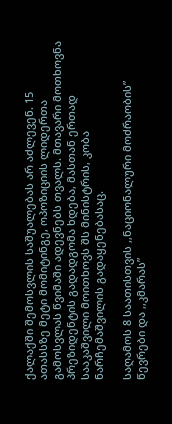ქალაქში შემოსვლის საშუალებას არ აძლევენ. 15 ათასსზე მეტი მომიტინგე, ოპოზიციის ლიდერთა გამოსვლას წვიმაში ადევნებს თვალს. მთავარი მოთხოვნა პრეზიდენტის გადადგომა ხდება, მასთან ერთად სააკაშვილი მოითხოვს შს მინისტრის, კობა ნარჩემაშვილის გადაყენებასაც.

საღამოს 8 საათისთვის ,,ნაციონალური მოძრაობის” წევრები და ,,კმარას”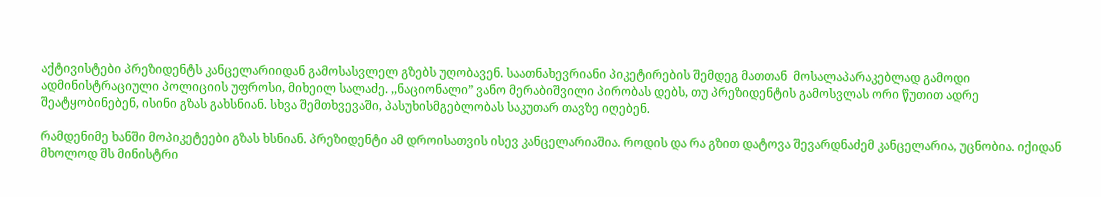აქტივისტები პრეზიდენტს კანცელარიიდან გამოსასვლელ გზებს უღობავენ. საათნახევრიანი პიკეტირების შემდეგ მათთან  მოსალაპარაკებლად გამოდი ადმინისტრაციული პოლიციის უფროსი, მიხეილ სალაძე. ,,ნაციონალი” ვანო მერაბიშვილი პირობას დებს, თუ პრეზიდენტის გამოსვლას ორი წუთით ადრე შეატყობინებენ, ისინი გზას გახსნიან. სხვა შემთხვევაში, პასუხისმგებლობას საკუთარ თავზე იღებენ.

რამდენიმე ხანში მოპიკეტეები გზას ხსნიან. პრეზიდენტი ამ დროისათვის ისევ კანცელარიაშია. როდის და რა გზით დატოვა შევარდნაძემ კანცელარია, უცნობია. იქიდან მხოლოდ შს მინისტრი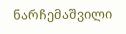ნარჩემაშვილი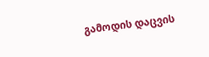გამოდის დაცვის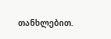თანხლებით.